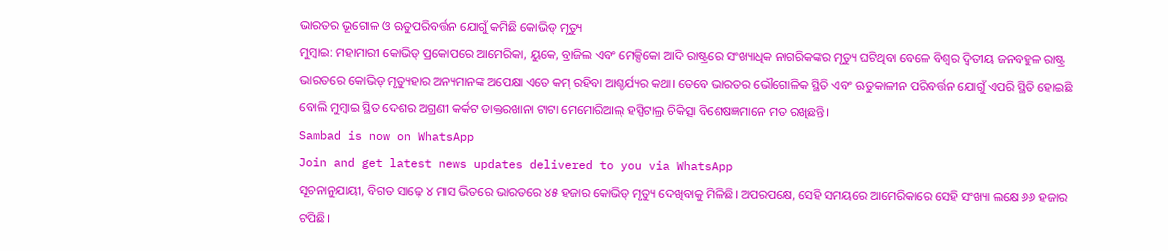ଭାରତର ଭୂଗୋଳ ଓ ଋତୁପରିବର୍ତ୍ତନ ଯୋଗୁଁ କମିଛି କୋଭିଡ୍ ମୃତ୍ୟୁ
ମୁମ୍ବାଇ: ମହାମାରୀ କୋଭିଡ୍ ପ୍ରକୋପରେ ଆମେରିକା, ୟୁକେ, ବ୍ରାଜିଲ ଏବଂ ମେକ୍ସିକୋ ଆଦି ରାଷ୍ଟ୍ରରେ ସଂଖ୍ୟାଧିକ ନାଗରିକଙ୍କର ମୃତ୍ୟୁ ଘଟିଥିବା ବେଳେ ବିଶ୍ବର ଦ୍ବିତୀୟ ଜନବହୁଳ ରାଷ୍ଟ୍ର ଭାରତରେ କୋଭିଡ୍ ମୃତ୍ୟୁହାର ଅନ୍ୟମାନଙ୍କ ଅପେକ୍ଷା ଏତେ କମ୍ ରହିବା ଆଶ୍ଚର୍ଯ୍ୟର କଥା। ତେବେ ଭାରତର ଭୌଗୋଳିକ ସ୍ଥିତି ଏବଂ ଋତୁକାଳୀନ ପରିବର୍ତ୍ତନ ଯୋଗୁଁ ଏପରି ସ୍ଥିତି ହୋଇଛି ବୋଲି ମୁମ୍ବାଇ ସ୍ଥିତ ଦେଶର ଅଗ୍ରଣୀ କର୍କଟ ଡାକ୍ତରଖାନା ଟାଟା ମେମୋରିଆଲ୍ ହସ୍ପିଟାଲ୍ର ଚିକିତ୍ସା ବିଶେଷଜ୍ଞମାନେ ମତ ରଖିଛନ୍ତି।
Sambad is now on WhatsApp
Join and get latest news updates delivered to you via WhatsApp
ସୂଚନାନୁଯାୟୀ, ବିଗତ ସାଢ଼େ ୪ ମାସ ଭିତରେ ଭାରତରେ ୪୫ ହଜାର କୋଭିଡ୍ ମୃତ୍ୟୁ ଦେଖିବାକୁ ମିଳିଛି। ଅପରପକ୍ଷେ, ସେହି ସମୟରେ ଆମେରିକାରେ ସେହି ସଂଖ୍ୟା ଲକ୍ଷେ ୬୬ ହଜାର ଟପିଛି।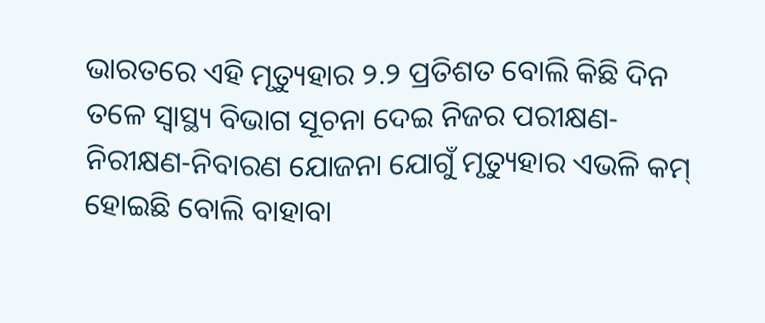ଭାରତରେ ଏହି ମୃତ୍ୟୁହାର ୨.୨ ପ୍ରତିଶତ ବୋଲି କିଛି ଦିନ ତଳେ ସ୍ବାସ୍ଥ୍ୟ ବିଭାଗ ସୂଚନା ଦେଇ ନିଜର ପରୀକ୍ଷଣ-ନିରୀକ୍ଷଣ-ନିବାରଣ ଯୋଜନା ଯୋଗୁଁ ମୃତ୍ୟୁହାର ଏଭଳି କମ୍ ହୋଇଛି ବୋଲି ବାହାବା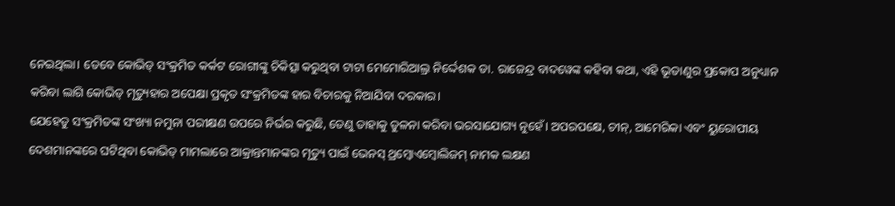ନେଇଥିଲା। ତେବେ କୋଭିଡ୍ ସଂକ୍ରମିତ କର୍କଟ ରୋଗୀଙ୍କୁ ଚିକିତ୍ସା କରୁଥିବା ଟାଟା ମେମୋରିଆଲ୍ର ନିର୍ଦ୍ଦେଶକ ଡା. ରାଜେନ୍ଦ୍ର ବାଦୱେଙ୍କ କହିବା କଥା, ଏହି ଭୂତାଣୁର ପ୍ରକୋପ ଅନୁଧ୍ୟାନ କରିବା ଲାଗି କୋଭିଡ୍ ମୃତ୍ୟୁହାର ଅପେକ୍ଷା ପ୍ରକୃତ ସଂକ୍ରମିତଙ୍କ ହାର ବିଚାରକୁ ନିଆଯିବା ଦରକାର।
ଯେହେତୁ ସଂକ୍ରମିତଙ୍କ ସଂଖ୍ୟା ନମୁନା ପରୀକ୍ଷଣ ଉପରେ ନିର୍ଭର କରୁଛି, ତେଣୁ ତାହାକୁ ତୁଳନା କରିବା ଭରସାଯୋଗ୍ୟ ନୁହେଁ। ଅପରପକ୍ଷେ, ଚୀନ୍, ଆମେରିକା ଏବଂ ୟୁରୋପୀୟ ଦେଶମାନଙ୍କରେ ଘଟିଥିବା କୋଭିଡ୍ ମାମଲାରେ ଆକ୍ରାନ୍ତମାନଙ୍କର ମୃତ୍ୟୁ ପାଇଁ ଭେନସ୍ ଥ୍ରମ୍ବୋଏମ୍ବୋଲିଜମ୍ ନାମକ ଲକ୍ଷଣ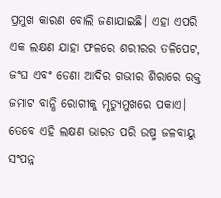ପ୍ରମୁଖ କାରଣ ବୋଲି ଜଣାଯାଇଛି। ଏହା ଏପରି ଏକ ଲକ୍ଷଣ ଯାହା ଫଳରେ ଶରୀରର ତଳିପେଟ, ଜଂଘ ଏବଂ ଡେଣା ଆଦିର ଗଭୀର ଶିରାରେ ରକ୍ତ ଜମାଟ ବାନ୍ଧି ରୋଗୀକୁ ମୃତ୍ୟୁମୁଖରେ ପକାଏ। ତେବେ ଏହି ଲକ୍ଷଣ ଭାରତ ପରି ଉଷ୍ମ ଜଳବାୟୁ ସଂପନ୍ନ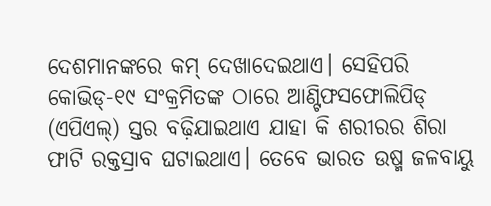ଦେଶମାନଙ୍କରେ କମ୍ ଦେଖାଦେଇଥାଏ। ସେହିପରି କୋଭିଡ୍-୧୯ ସଂକ୍ରମିତଙ୍କ ଠାରେ ଆଣ୍ଟିଫସଫୋଲିପିଡ୍ (ଏପିଏଲ୍) ସ୍ତର ବଢ଼ିଯାଇଥାଏ ଯାହା କି ଶରୀରର ଶିରା ଫାଟି ରକ୍ତସ୍ରାବ ଘଟାଇଥାଏ। ତେବେ ଭାରତ ଉଷ୍ମ ଜଳବାୟୁ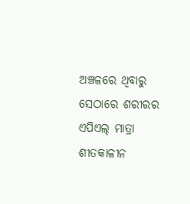ଅଞ୍ଚଳରେ ଥିବାରୁ ସେଠାରେ ଶରୀରର ଏପିଏଲ୍ ମାତ୍ରା ଶୀତକାଳୀନ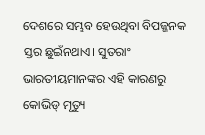ଦେଶରେ ସମ୍ଭବ ହେଉଥିବା ବିପଜ୍ଜନକ ସ୍ତର ଛୁଇଁନଥାଏ। ସୁତରାଂ ଭାରତୀୟମାନଙ୍କର ଏହି କାରଣରୁ କୋଭିଡ୍ ମୃତ୍ୟୁ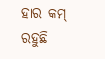ହାର କମ୍ ରହୁଛି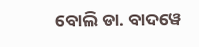ବୋଲି ଡା. ବାଦୱେ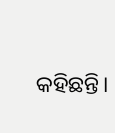କହିଛନ୍ତି।